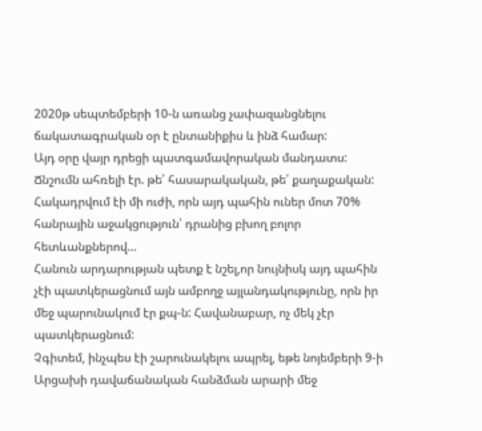2020թ սեպտեմբերի 10-ն առանց չափազանցնելու ճակատագրական օր է ընտանիքիս և ինձ համար:
Այդ օրը վայր դրեցի պատգամավորական մանդատս:
Ճնշումն ահռելի էր. թե՛ հասարակական, թե՛ քաղաքական: Հակադրվում էի մի ուժի, որն այդ պահին ուներ մոտ 70% հանրային աջակցություն՝ դրանից բխող բոլոր հետևանքներով…
Հանուն արդարության պետք է նշել,որ նույնիսկ այդ պահին չէի պատկերացնում այն ամբողջ այլանդակությունը, որն իր մեջ պարունակում էր քպ-ն: Հավանաբար, ոչ մեկ չէր պատկերացնում:
Չգիտեմ, ինչպես էի շարունակելու ապրել, եթե նոյեմբերի 9-ի Արցախի դավաճանական հանձման արարի մեջ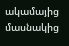ակամայից մասնակից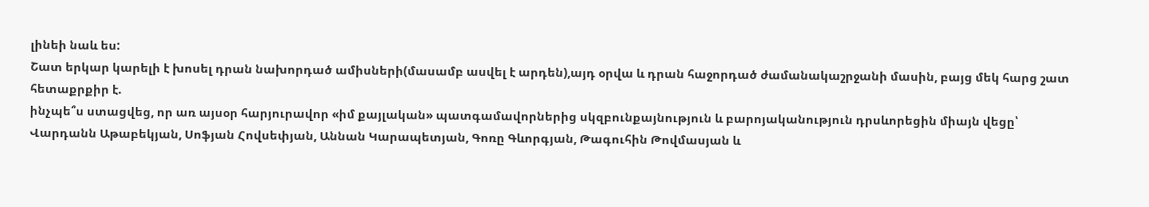լինեի նաև ես:
Շատ երկար կարելի է խոսել դրան նախորդած ամիսների(մասամբ ասվել է արդեն),այդ օրվա և դրան հաջորդած ժամանակաշրջանի մասին, բայց մեկ հարց շատ հետաքրքիր է.
ինչպե՞ս ստացվեց, որ առ այսօր հարյուրավոր «իմ քայլական» պատգամավորներից սկզբունքայնություն և բարոյականություն դրսևորեցին միայն վեցը՝ Վարդանն Աթաբեկյան, Սոֆյան Հովսեփյան, Աննան Կարապետյան, Գոռը Գևորգյան, Թագուհին Թովմասյան և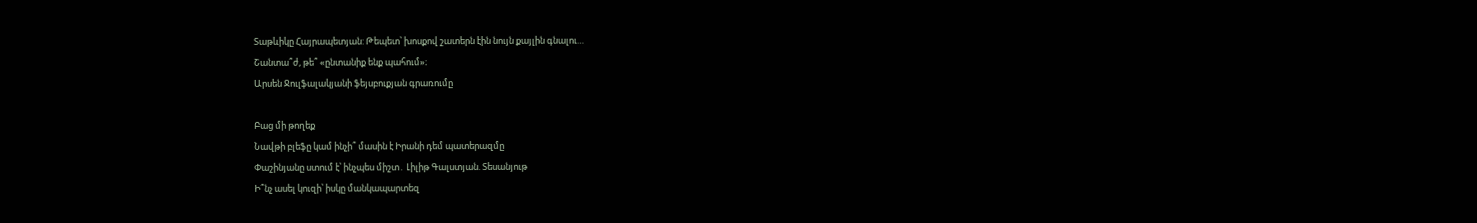Տաթևիկը Հայրապետյան: Թեպետ՝ խոսքով շատերն էին նույն քայլին գնալու…
Շանտա՞ժ, թե՞ «ընտանիք ենք պահում»։
Արսեն Ջուլֆալակյանի ֆեյսբուքյան գրառումը

Բաց մի թողեք
Նավթի բլեֆը կամ ինչի՞ մասին է Իրանի դեմ պատերազմը
Փաշինյանը ստում է՝ ինչպես միշտ․ Լիլիթ Գալստյան. Տեսանյութ
Ի՞նչ ասել կուզի՝ իսկը մանկապարտեզ